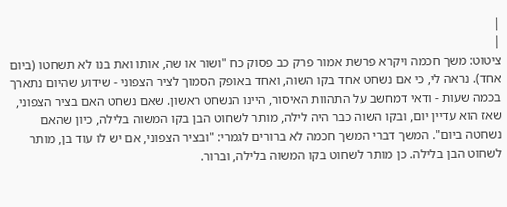|
|
ציטוט: משך חכמה ויקרא פרשת אמור פרק כב פסוק כח "ושור או שה, אותו ואת בנו לא תשחטו (ביום אחד). נראה לי, כי אם נשחט אחד בקו השוה, ואחד באופק הסמוך לציר הצפוני - שידוע שהיום נתארך בכמה שעות - ודאי דמחשב על התהוות האיסור, היינו הנשחט ראשון. שאם נשחט האם בציר הצפוני, שאז הוא עדיין יום, ובקו השוה כבר היה לילה, מותר לשחוט הבן בקו המשוה בלילה, כיון שהאם נשחטה ביום". המשך דברי המשך חכמה לא ברורים לגמרי: "ובציר הצפוני, אם יש לו עוד בן, מותר לשחוט הבן בלילה. כן מותר לשחוט בקו המשוה בלילה, וברור.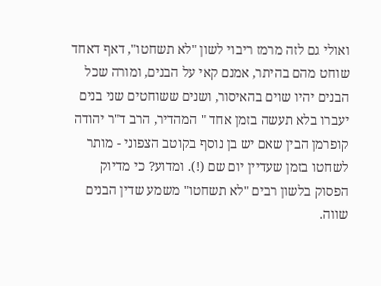ואולי גם לזה מרמז ריבוי לשון "לא תשחטו", דאף דאחד שוחט מהם בהיתר, אמנם קאי על הבנים, ומורה שכל הבנים יהיו שוים בהאיסור, ושנים ששוחטים שני בנים יעברו בלא תעשה בזמן אחד " המהדיר, הרב ד"ר יהודה קופרמן הבין שאם יש בן נוסף בקוטב הצפוני - מותר לשחטו בזמן שעדיין יום שם (!). ומדוע? כי מדיוק הפסוק בלשון רבים "לא תשחטו" משמע שדין הבנים שווה.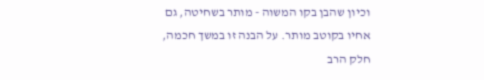וכיון שהבן בקו המשוה - מותר בשחיטה, גם אחיו בקוטב מותר. על הבנה זו במשך חכמה, חלק הרב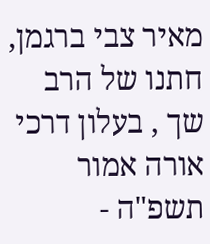מאיר צבי ברגמן, חתנו של הרב שך , בעלון דרכי אורה אמור תשפ"ה -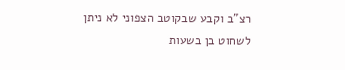רצ"ב וקבע שבקוטב הצפוני לא ניתן לשחוט בן בשעות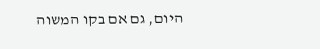היום, גם אם בקו המשוה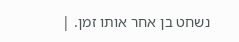נשחט בן אחר אותו זמן. |